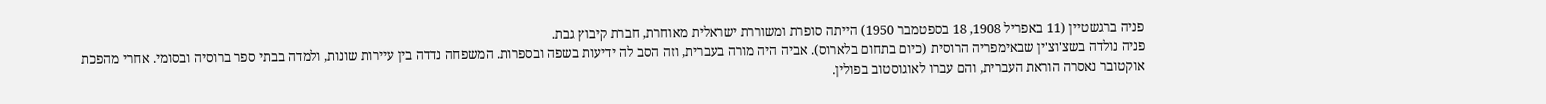פניה ברגשטיין (11 באפריל 1908, 18 בספטמבר 1950) הייתה סופרת ומשוררת ישראלית מאוחרת, חברת קיבוץ גבת.
פניה נולדה בשצ'וצ'ין שבאימפריה הרוסית (כיום בתחום בלארוס). אביה היה מורה בעברית, וזה הסב לה ידיעות בשפה ובספרות. המשפחה נדדה בין עיירות שונות, ולמדה בבתי ספר ברוסיה ובסומי. אחרי מהפכת אוקטובר נאסרה הוראת העברית, והם עברו לאוגוסטוב בפולין.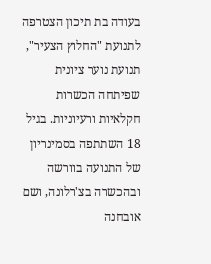בעודה בת תיכון הצטרפה לתנועת "החלוץ הצעיר", תנועת נוער ציונית שפיתחה הכשרות חקלאיות ורעיוניות. בגיל 18 השתתפה בסמינריון של התנועה בוורשה ובהכשרה בצ'רלונה, ושם אובחנה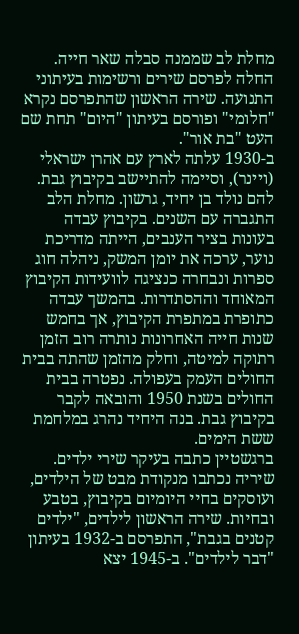מחלת לב שממנה סבלה שאר חייה.
החלה לפרסם שירים ורשימות בעיתוני התנועה. שירה הראשון שהתפרסם נקרא "חלומי" ופורסם בעיתון "היום" תחת שם העט "בת אור".
ב-1930 עלתה לארץ עם אהרן ישראלי (ויינר), וסיימה להתיישב בקיבוץ גבת. להם נולד בן יחיד, גרשון. מחלת הלב התגברה עם השנים. בקיבוץ עבדה בעונות בציר הענבים, הייתה מדריכת נוער, ערכה את יומן המשק, ניהלה חוג ספרות ונבחרה כנציגה לוועידות הקיבוץ המאוחד וההסתדרות. בהמשך עבדה כתופרת במתפרת הקיבוץ, אך בחמש שנות חייה האחרונות נותרה רוב הזמן רתוקה למיטה, וחלק מהזמן שהתה בבית החולים העמק בעפולה. נפטרה בבית החולים בשנת 1950 והובאה לקבר בקיבוץ גבת. בנה היחיד נהרג במלחמת ששת הימים.
ברגשטיין כתבה בעיקר שירי ילדים. שיריה נכתבו מנקודת מבט של הילדים, ועוסקים בחיי היומיום בקיבוץ, בטבע ובחיות. שירה הראשון לילדים, "ילדים קטנים בגבת", התפרסם ב-1932 בעיתון "דבר לילדים". ב-1945 יצא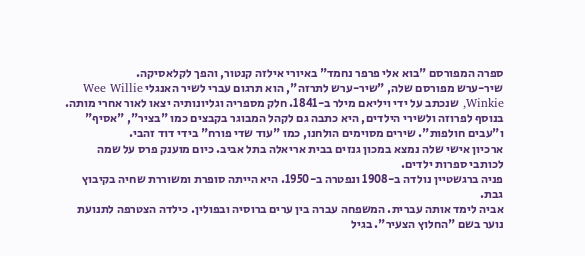ספרה המפורסם "בוא אלי פרפר נחמד" באיורי אילזה קנטור, והפך לקלאסיקה.
שיר-ערש מפורסם שלה, "שיר-ערש לתרזה", הוא תרגום עברי לשיר האנגלי Wee Willie Winkie, שנכתב על ידי ויליאם מילר ב-1841. חלק מספריה וגליונותיה יצאו לאור אחרי מותה. בנוסף לפרוזה ולשירי הילדים, היא כתבה גם לקהל המבוגר בקבצים כמו "בציר", "אסיף" ו"עבים חולפות". שירים מסוימים הולחנו, כמו "עוד שדי פורח" בידי דוד זהבי.
ארכיון אישי שלה נמצא במכון גנזים בבית אריאלה בתל אביב. כיום מוענק פרס על שמה לכותבי ספרות ילדים.
פניה ברגשטיין נולדה ב-1908 ונפטרה ב-1950. היא הייתה סופרת ומשוררת שחיה בקיבוץ גבת.
אביה לימד אותה עברית. המשפחה עברה בין ערים ברוסיה ובפולין. כילדה הצטרפה לתנועת נוער בשם "החלוץ הצעיר". בגיל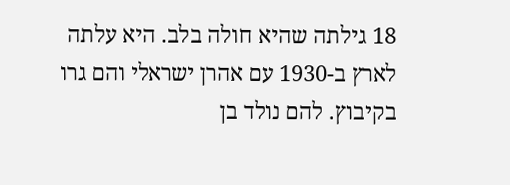18 גילתה שהיא חולה בלב. היא עלתה לארץ ב-1930 עם אהרן ישראלי והם גרו בקיבוץ. להם נולד בן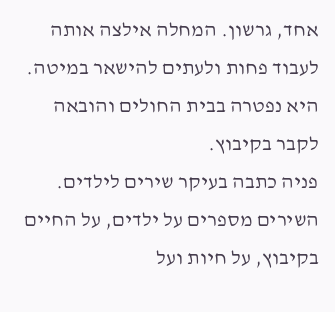אחד, גרשון. המחלה אילצה אותה לעבוד פחות ולעתים להישאר במיטה. היא נפטרה בבית החולים והובאה לקבר בקיבוץ.
פניה כתבה בעיקר שירים לילדים. השירים מספרים על ילדים, על החיים בקיבוץ, על חיות ועל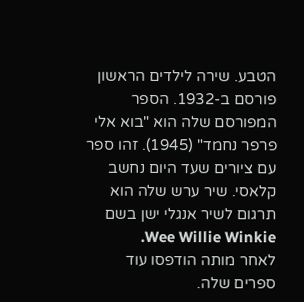הטבע. שירה לילדים הראשון פורסם ב-1932. הספר המפורסם שלה הוא "בוא אלי פרפר נחמד" (1945). זהו ספר עם ציורים שעד היום נחשב קלאסי. שיר ערש שלה הוא תרגום לשיר אנגלי ישן בשם Wee Willie Winkie.
לאחר מותה הודפסו עוד ספרים שלה.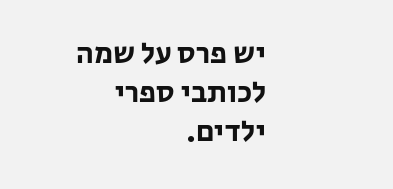יש פרס על שמה לכותבי ספרי ילדים.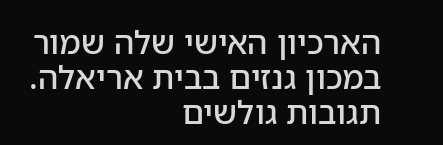הארכיון האישי שלה שמור במכון גנזים בבית אריאלה.
תגובות גולשים